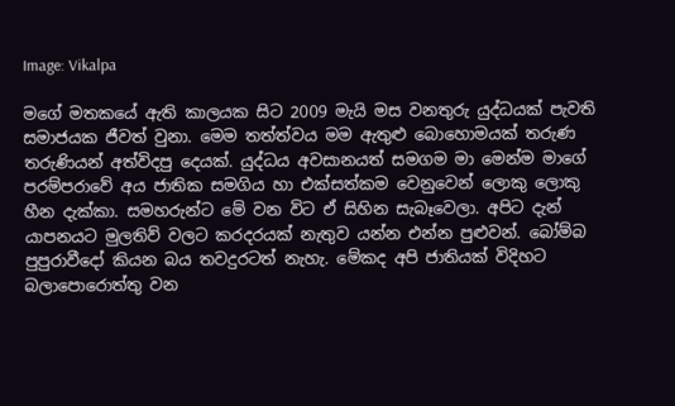Image: Vikalpa

මගේ මතකයේ ඇති කාලයක සිට 2009 මැයි මස වනතුරු යුද්ධයක් පැවති සමාජයක ජීවත් වුනා. මෙම තත්ත්වය මම ඇතුළු බොහොමයක් තරුණ තරුණියන් අත්විදපු දෙයක්. යුද්ධය අවසානයත් සමගම මා මෙන්ම මාගේ පරම්පරාවේ අය ජාතික සමගිය හා එක්සත්කම වෙනුවෙන් ලොකු ලොකු හීන දැක්කා. සමහරුන්ට මේ වන විට ඒ සිහින සැබෑවෙලා. අපිට දැන් යාපනයට මුලතිව් වලට කරදරයක් නැතුව යන්න එන්න පුළුවන්. බෝම්බ පුපුරාවීදෝ කියන බය තවදුරටත් නැහැ. මේකද අපි ජාතියක් විදිහට බලාපොරොත්තු වන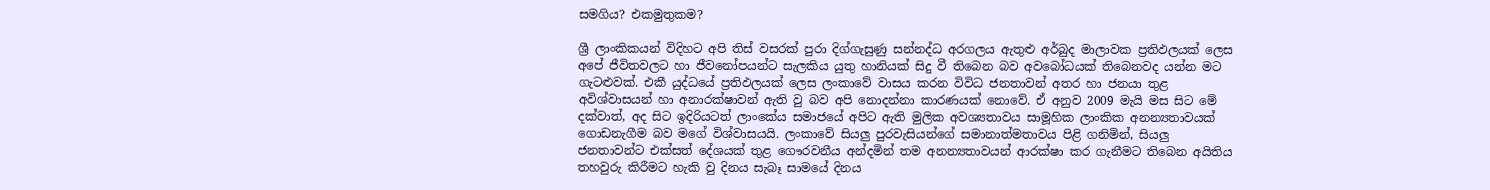සමගිය? එකමුතුකම?

ශ්‍රී ලාංකිකයන් විදිහට අපි තිස් වසරක් පුරා දිග්ගැසුණු සන්නද්ධ අරගලය ඇතුළු අර්බුද මාලාවක ප්‍රතිඵලයක් ලෙස අපේ ජීවිතවලට හා ජීවනෝපයන්ට සැලකිය යුතු හානියක් සිදු වී තිබෙන බව අවබෝධයක් තිබෙනවද යන්න මට ගැටළුවක්. එකී යුද්ධයේ ප්‍රතිඵලයක් ලෙස ලංකාවේ වාසය කරන විවිධ ජනතාවන් අතර හා ජනයා තුළ අවිශ්වාසයන් හා අනාරක්ෂාවන් ඇති වු බව අපි නොදන්නා කාරණයක් නොවේ. ඒ අනුව 2009 මැයි මස සිට මේ දක්වාත්, අද සිට ඉදිරියටත් ලාංකේය සමාජයේ අපිට ඇති මුලික අවශ්‍යතාවය සාමූහික ලාංකික අනන්‍යතාවයක් ගොඩනැගීම බව මගේ විශ්වාසයයි. ලංකාවේ සියලු පුරවැසියන්ගේ සමානාත්මතාවය පිළි ගනිමින්, සියලු ජනතාවන්ට එක්සත් දේශයක් තුළ ගෞරවනීය අන්දමින් තම අනන්‍යතාවයන් ආරක්ෂා කර ගැනීමට තිබෙන අයිතිය තහවුරු කිරීමට හැකි වු දිනය සැබෑ සාමයේ දිනය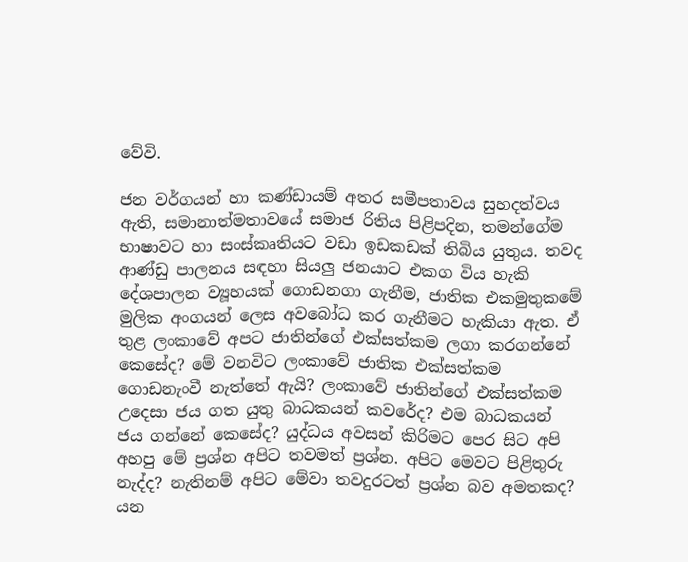වේවි.

ජන වර්ගයන් හා කණ්ඩායම් අතර සමීපතාවය සුහදත්වය ඇති, සමානාත්මතාවයේ සමාජ රිතිය පිළිපදින, තමන්ගේම භාෂාවට හා සංස්කෘතියට වඩා ඉඩකඩක් තිබිය යුතුය. තවද ආණ්ඩු පාලනය සඳහා සියලු ජනයාට එකග විය හැකි දේශපාලන ව්‍යූහයක් ගොඩනගා ගැනීම, ජාතික එකමුතුකමේ මුලික අංගයන් ලෙස අවබෝධ කර ගැනීමට හැකියා ඇත. ඒ තුළ ලංකාවේ අපට ජාතින්ගේ එක්සත්කම ලගා කරගන්නේ කෙසේද? මේ වනවිට ලංකාවේ ජාතික එක්සත්කම ගොඩනැංවී නැත්තේ ඇයි? ලංකාවේ ජාතින්ගේ එක්සත්කම උදෙසා ජය ගත යුතු බාධකයන් කවරේද? එම බාධකයන් ජය ගන්නේ කෙසේද? යුද්ධය අවසන් කිරිමට පෙර සිට අපි අහපු මේ ප්‍රශ්න අපිට තවමත් ප්‍රශ්න. අපිට මෙවට පිළිතුරු නැද්ද? නැතිනම් අපිට මේවා තවදුරටත් ප්‍රශ්න බව අමතකද? යන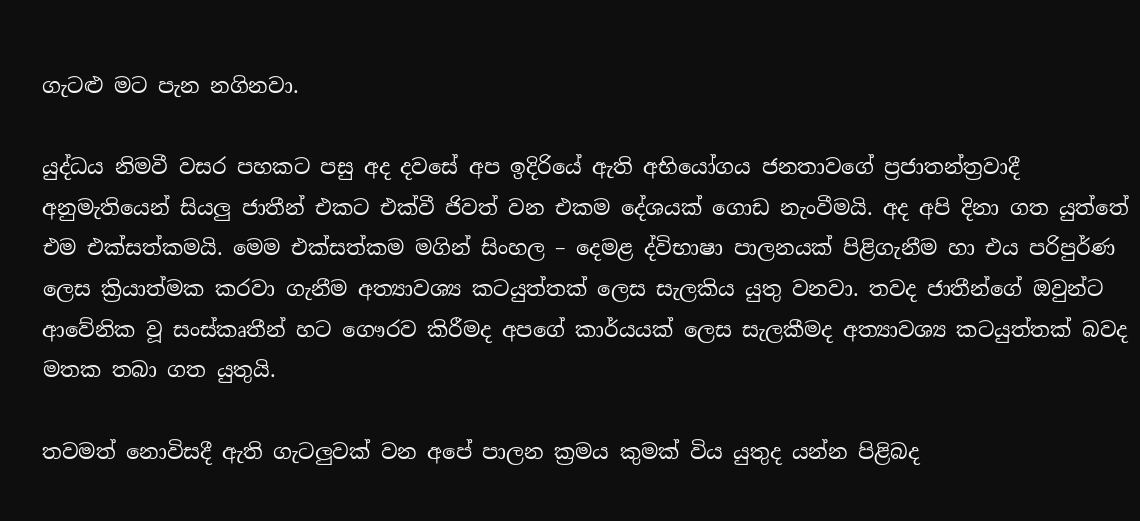ගැටළු මට පැන නගිනවා.

යුද්ධය නිමවී වසර පහකට පසු අද දවසේ අප ඉදිරියේ ඇති අභියෝගය ජනතාවගේ ප්‍රජාතන්ත්‍රවාදී අනුමැතියෙන් සියලු ජාතීන් එකට එක්වී ජිවත් වන එකම දේශයක් ගොඩ නැංවීමයි. අද අපි දිනා ගත යුත්තේ එම එක්සත්කමයි. මෙම එක්සත්කම මගින් සිංහල – දෙමළ ද්විභාෂා පාලනයක් පිළිගැනීම හා එය පරිපුර්ණ ලෙස ක්‍රියාත්මක කරවා ගැනීම අත්‍යාවශ්‍ය කටයුත්තක් ලෙස සැලකිය යුතු වනවා. තවද ජාතීන්ගේ ඔවුන්ට ආවේනික වූ සංස්කෘතීන් හට ගෞරව කිරීමද අපගේ කාර්යයක් ලෙස සැලකීමද අත්‍යාවශ්‍ය කටයුත්තක් බවද මතක තබා ගත යුතුයි.

තවමත් නොවිසදී ඇති ගැටලුවක් වන අපේ පාලන ක්‍රමය කුමක් විය යුතුද යන්න පිළිබද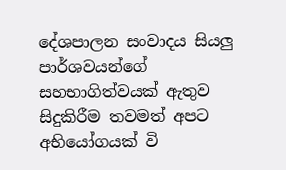දේශපාලන සංවාදය සියලු පාර්ශවයන්ගේ සහභාගිත්වයක් ඇතුව සිදුකිරීම තවමත් අපට අභියෝගයක් වි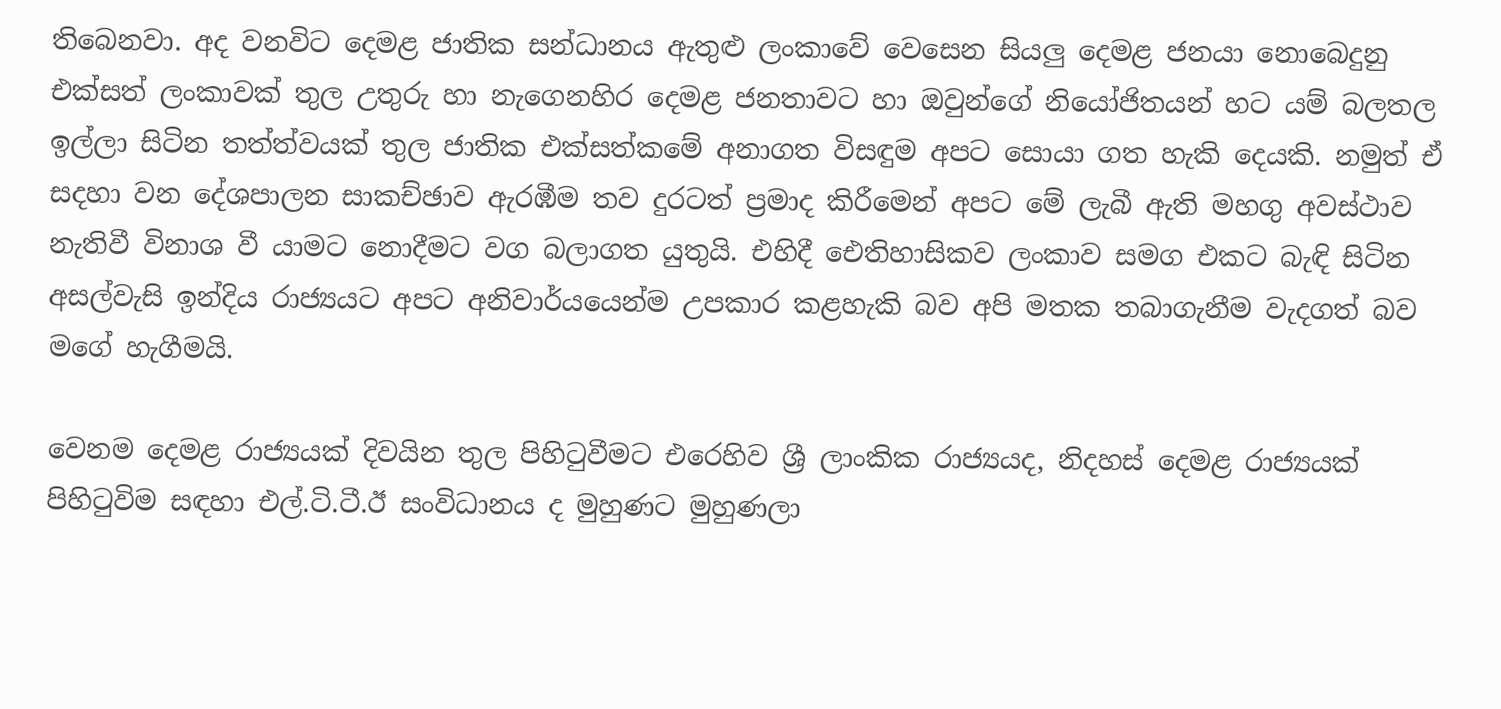තිබෙනවා. අද වනවිට දෙමළ ජාතික සන්ධානය ඇතුළු ලංකාවේ වෙසෙන සියලු දෙමළ ජනයා නොබෙදුනු එක්සත් ලංකාවක් තුල උතුරු හා නැගෙනහිර දෙමළ ජනතාවට හා ඔවුන්ගේ නියෝජිතයන් හට යම් බලතල ඉල්ලා සිටින තත්ත්වයක් තුල ජාතික එක්සත්කමේ අනාගත විසඳුම අපට සොයා ගත හැකි දෙයකි. නමුත් ඒ සදහා වන දේශපාලන සාකච්ඡාව ඇරඹීම තව දුරටත් ප්‍රමාද කිරීමෙන් අපට මේ ලැබී ඇති මහගු අවස්ථාව නැතිවී විනාශ වී යාමට නොදීමට වග බලාගත යුතුයි. එහිදී ඓතිහාසිකව ලංකාව සමග එකට බැඳි සිටින අසල්වැසි ඉන්දිය රාජ්‍යයට අපට අනිවාර්යයෙන්ම උපකාර කළහැකි බව අපි මතක තබාගැනීම වැදගත් බව මගේ හැගීමයි.

වෙනම දෙමළ රාජ්‍යයක් දිවයින තුල පිහිටුවීමට එරෙහිව ශ්‍රී ලාංකික රාජ්‍යයද, නිදහස් දෙමළ රාජ්‍යයක් පිහිටුවිම සඳහා එල්.ටි.ටී.ඊ සංවිධානය ද මුහුණට මුහුණලා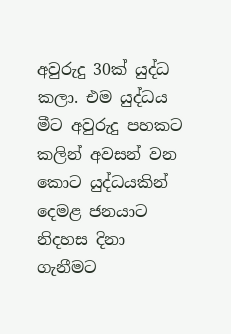අවුරුදු 30ක් යුද්ධ කලා. එම යුද්ධය මීට අවුරුදු පහකට කලින් අවසන් වන කොට යුද්ධයකින් දෙමළ ජනයාට නිදහස දිනා ගැනීමට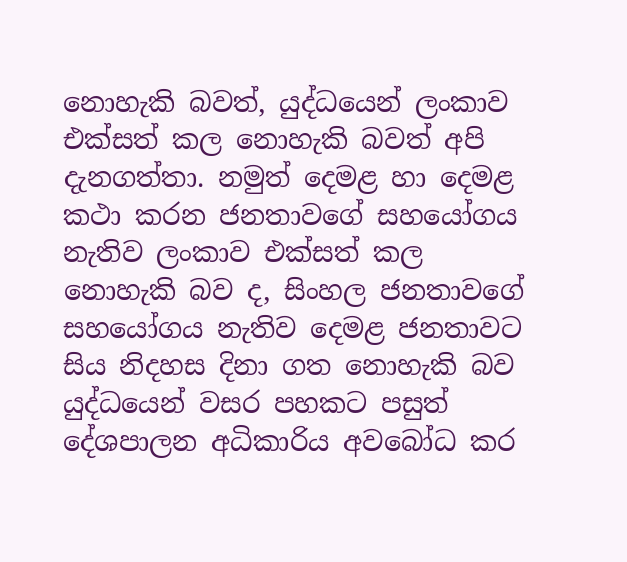නොහැකි බවත්, යුද්ධයෙන් ලංකාව එක්සත් කල නොහැකි බවත් අපි දැනගත්තා. නමුත් දෙමළ හා දෙමළ කථා කරන ජනතාවගේ සහයෝගය නැතිව ලංකාව එක්සත් කල නොහැකි බව ද, සිංහල ජනතාවගේ සහයෝගය නැතිව දෙමළ ජනතාවට සිය නිදහස දිනා ගත නොහැකි බව යුද්ධයෙන් වසර පහකට පසුත් දේශපාලන අධිකාරිය අවබෝධ කර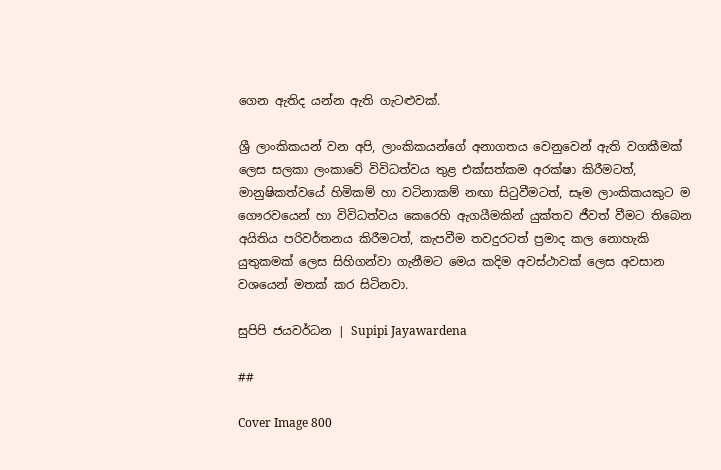ගෙන ඇතිද යන්න ඇති ගැටළුවක්.

ශ්‍රී ලාංකිකයන් වන අපි, ලාංකිකයන්ගේ අනාගතය වෙනුවෙන් ඇති වගකීමක් ලෙස සලකා ලංකාවේ විවිධත්වය තුළ එක්සත්කම අරක්ෂා කිරීමටත්, මානුෂිකත්වයේ හිමිකම් හා වටිනාකම් නඟා සිටුවීමටත්, සෑම ලාංකිකයකුට ම ගෞරවයෙන් හා විවිධත්වය කෙරෙහි ඇගයීමකින් යුක්තව ජීවත් වීමට තිබෙන අයිතිය පරිවර්තනය කිරීමටත්, කැපවීම තවදුරටත් ප්‍රමාද කල නොහැකි යුතුකමක් ලෙස සිහිගන්වා ගැනීමට මෙය කදිම අවස්ථාවක් ලෙස අවසාන වශයෙන් මතක් කර සිටිනවා.

සුපිපි ජයවර්ධන | Supipi Jayawardena

##

Cover Image 800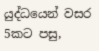යුද්ධයෙන් වසර 5කට පසු,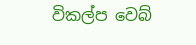විකල්ප වෙබ්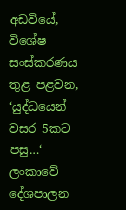අඩවියේ, විශේෂ සංස්කරණය තුළ පළවන, ‘යුද්ධයෙන් වසර 5කට පසු…‘ ලංකාවේ දේශපාලන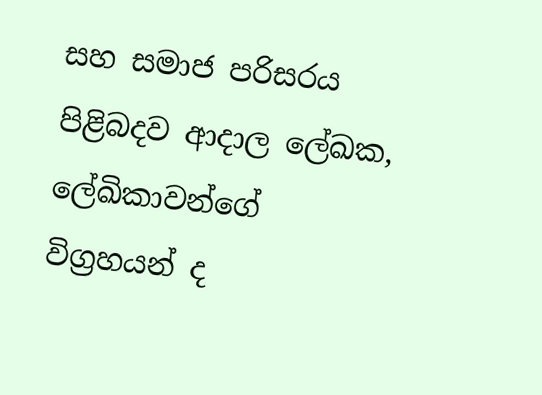සහ සමාජ පරිසරය පිළිබදව ආදාල ලේඛක, ලේඛිකාවන්ගේ විග්‍රහයන් ද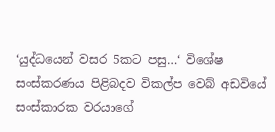‘යුද්ධයෙන් වසර 5කට පසු…‘ විශේෂ සංස්කරණය පිළිබදව විකල්ප වෙබ් අඩවියේ සංස්කාරක වරයාගේ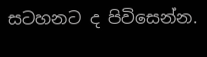සටහනට ද පිවිසෙන්න.